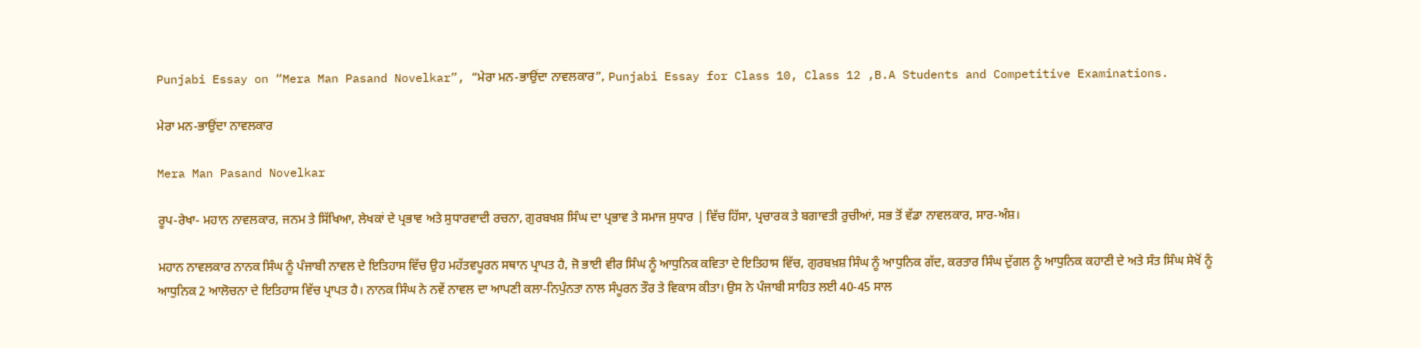Punjabi Essay on “Mera Man Pasand Novelkar”, “ਮੇਰਾ ਮਨ-ਭਾਉਂਦਾ ਨਾਵਲਕਾਰ”, Punjabi Essay for Class 10, Class 12 ,B.A Students and Competitive Examinations.

ਮੇਰਾ ਮਨ-ਭਾਉਂਦਾ ਨਾਵਲਕਾਰ

Mera Man Pasand Novelkar

ਰੂਪ-ਰੇਖਾ- ਮਹਾਨ ਨਾਵਲਕਾਰ, ਜਨਮ ਤੇ ਸਿੱਖਿਆ, ਲੇਖਕਾਂ ਦੇ ਪ੍ਰਭਾਵ ਅਤੇ ਸੁਧਾਰਵਾਦੀ ਰਚਨਾ, ਗੁਰਬਖਸ਼ ਸਿੰਘ ਦਾ ਪ੍ਰਭਾਵ ਤੇ ਸਮਾਜ ਸੁਧਾਰ | ਵਿੱਚ ਹਿੱਸਾ, ਪ੍ਰਚਾਰਕ ਤੇ ਬਗਾਵਤੀ ਰੁਚੀਆਂ, ਸਭ ਤੋਂ ਵੱਡਾ ਨਾਵਲਕਾਰ, ਸਾਰ-ਅੰਸ਼।

ਮਹਾਨ ਨਾਵਲਕਾਰ ਨਾਨਕ ਸਿੰਘ ਨੂੰ ਪੰਜਾਬੀ ਨਾਵਲ ਦੇ ਇਤਿਹਾਸ ਵਿੱਚ ਉਹ ਮਹੱਤਵਪੂਰਨ ਸਥਾਨ ਪ੍ਰਾਪਤ ਹੈ, ਜੋ ਭਾਈ ਵੀਰ ਸਿੰਘ ਨੂੰ ਆਧੁਨਿਕ ਕਵਿਤਾ ਦੇ ਇਤਿਹਾਸ ਵਿੱਚ, ਗੁਰਬਖ਼ਸ਼ ਸਿੰਘ ਨੂੰ ਆਧੁਨਿਕ ਗੱਦ, ਕਰਤਾਰ ਸਿੰਘ ਦੁੱਗਲ ਨੂੰ ਆਧੁਨਿਕ ਕਹਾਣੀ ਦੇ ਅਤੇ ਸੰਤ ਸਿੰਘ ਸੇਖੋਂ ਨੂੰ ਆਧੁਨਿਕ 2 ਆਲੋਚਨਾ ਦੇ ਇਤਿਹਾਸ ਵਿੱਚ ਪ੍ਰਾਪਤ ਹੈ। ਨਾਨਕ ਸਿੰਘ ਨੇ ਨਵੇਂ ਨਾਵਲ ਦਾ ਆਪਣੀ ਕਲਾ-ਨਿਪੁੰਨਤਾ ਨਾਲ ਸੰਪੂਰਨ ਤੌਰ ਤੇ ਵਿਕਾਸ ਕੀਤਾ। ਉਸ ਨੇ ਪੰਜਾਬੀ ਸਾਹਿਤ ਲਈ 40-45 ਸਾਲ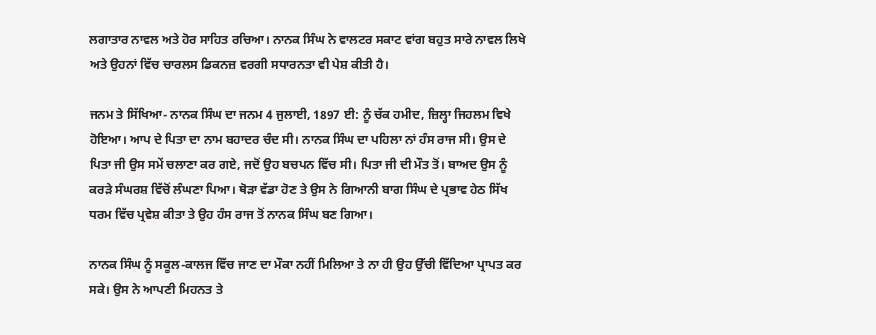ਲਗਾਤਾਰ ਨਾਵਲ ਅਤੇ ਹੋਰ ਸਾਹਿਤ ਰਚਿਆ। ਨਾਨਕ ਸਿੰਘ ਨੇ ਵਾਲਟਰ ਸਕਾਟ ਵਾਂਗ ਬਹੁਤ ਸਾਰੇ ਨਾਵਲ ਲਿਖੇ ਅਤੇ ਉਹਨਾਂ ਵਿੱਚ ਚਾਰਲਸ ਡਿਕਨਜ਼ ਵਰਗੀ ਸਧਾਰਨਤਾ ਵੀ ਪੇਸ਼ ਕੀਤੀ ਹੈ।

ਜਨਮ ਤੇ ਸਿੱਖਿਆ- ਨਾਨਕ ਸਿੰਘ ਦਾ ਜਨਮ 4 ਜੁਲਾਈ, 1897 ਈ: ਨੂੰ ਚੱਕ ਹਮੀਦ, ਜ਼ਿਲ੍ਹਾ ਜਿਹਲਮ ਵਿਖੇ ਹੋਇਆ। ਆਪ ਦੇ ਪਿਤਾ ਦਾ ਨਾਮ ਬਹਾਦਰ ਚੰਦ ਸੀ। ਨਾਨਕ ਸਿੰਘ ਦਾ ਪਹਿਲਾ ਨਾਂ ਹੰਸ ਰਾਜ ਸੀ। ਉਸ ਦੇ ਪਿਤਾ ਜੀ ਉਸ ਸਮੇਂ ਚਲਾਣਾ ਕਰ ਗਏ, ਜਦੋਂ ਉਹ ਬਚਪਨ ਵਿੱਚ ਸੀ। ਪਿਤਾ ਜੀ ਦੀ ਮੌਤ ਤੋਂ। ਬਾਅਦ ਉਸ ਨੂੰ ਕਰੜੇ ਸੰਘਰਸ਼ ਵਿੱਚੋਂ ਲੰਘਣਾ ਪਿਆ। ਥੋੜਾ ਵੱਡਾ ਹੋਣ ਤੇ ਉਸ ਨੇ ਗਿਆਨੀ ਬਾਗ ਸਿੰਘ ਦੇ ਪ੍ਰਭਾਵ ਹੇਠ ਸਿੱਖ ਧਰਮ ਵਿੱਚ ਪ੍ਰਵੇਸ਼ ਕੀਤਾ ਤੇ ਉਹ ਹੰਸ ਰਾਜ ਤੋਂ ਨਾਨਕ ਸਿੰਘ ਬਣ ਗਿਆ।

ਨਾਨਕ ਸਿੰਘ ਨੂੰ ਸਕੂਲ-ਕਾਲਜ ਵਿੱਚ ਜਾਣ ਦਾ ਮੌਕਾ ਨਹੀਂ ਮਿਲਿਆ ਤੇ ਨਾ ਹੀ ਉਹ ਉੱਚੀ ਵਿੱਦਿਆ ਪ੍ਰਾਪਤ ਕਰ ਸਕੇ। ਉਸ ਨੇ ਆਪਣੀ ਮਿਹਨਤ ਤੇ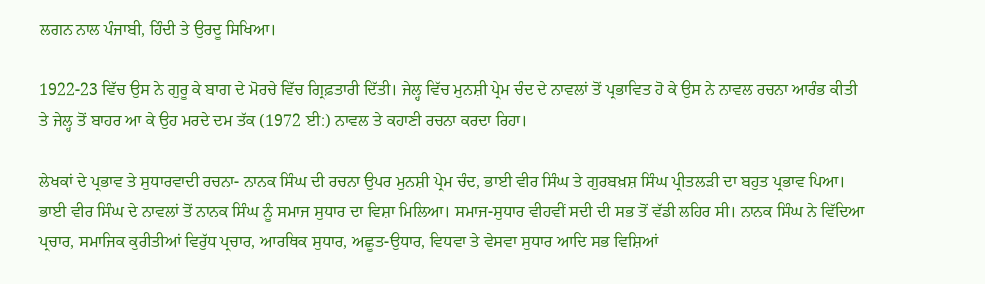ਲਗਨ ਨਾਲ ਪੰਜਾਬੀ, ਹਿੰਦੀ ਤੇ ਉਰਦੂ ਸਿਖਿਆ।

1922-23 ਵਿੱਚ ਉਸ ਨੇ ਗੁਰੂ ਕੇ ਬਾਗ ਦੇ ਮੋਰਚੇ ਵਿੱਚ ਗ੍ਰਿਫ਼ਤਾਰੀ ਦਿੱਤੀ। ਜੇਲ੍ਹ ਵਿੱਚ ਮੁਨਸ਼ੀ ਪ੍ਰੇਮ ਚੰਦ ਦੇ ਨਾਵਲਾਂ ਤੋਂ ਪ੍ਰਭਾਵਿਤ ਹੋ ਕੇ ਉਸ ਨੇ ਨਾਵਲ ਰਚਨਾ ਆਰੰਭ ਕੀਤੀ ਤੇ ਜੇਲ੍ਹ ਤੋਂ ਬਾਹਰ ਆ ਕੇ ਉਹ ਮਰਦੇ ਦਮ ਤੱਕ (1972 ਈ:) ਨਾਵਲ ਤੇ ਕਹਾਣੀ ਰਚਨਾ ਕਰਦਾ ਰਿਹਾ।

ਲੇਖਕਾਂ ਦੇ ਪ੍ਰਭਾਵ ਤੇ ਸੁਧਾਰਵਾਦੀ ਰਚਨਾ- ਨਾਨਕ ਸਿੰਘ ਦੀ ਰਚਨਾ ਉਪਰ ਮੁਨਸ਼ੀ ਪ੍ਰੇਮ ਚੰਦ, ਭਾਈ ਵੀਰ ਸਿੰਘ ਤੇ ਗੁਰਬਖ਼ਸ਼ ਸਿੰਘ ਪ੍ਰੀਤਲੜੀ ਦਾ ਬਹੁਤ ਪ੍ਰਭਾਵ ਪਿਆ। ਭਾਈ ਵੀਰ ਸਿੰਘ ਦੇ ਨਾਵਲਾਂ ਤੋਂ ਨਾਨਕ ਸਿੰਘ ਨੂੰ ਸਮਾਜ ਸੁਧਾਰ ਦਾ ਵਿਸ਼ਾ ਮਿਲਿਆ। ਸਮਾਜ-ਸੁਧਾਰ ਵੀਹਵੀਂ ਸਦੀ ਦੀ ਸਭ ਤੋਂ ਵੱਡੀ ਲਹਿਰ ਸੀ। ਨਾਨਕ ਸਿੰਘ ਨੇ ਵਿੱਦਿਆ ਪ੍ਰਚਾਰ, ਸਮਾਜਿਕ ਕੁਰੀਤੀਆਂ ਵਿਰੁੱਧ ਪ੍ਰਚਾਰ, ਆਰਥਿਕ ਸੁਧਾਰ, ਅਛੂਤ-ਉਧਾਰ, ਵਿਧਵਾ ਤੇ ਵੇਸਵਾ ਸੁਧਾਰ ਆਦਿ ਸਭ ਵਿਸ਼ਿਆਂ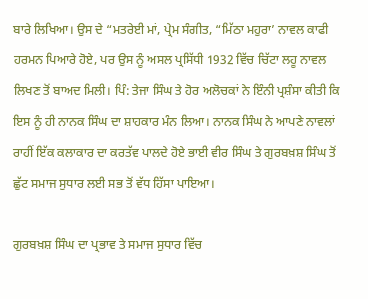ਬਾਰੇ ਲਿਖਿਆ। ਉਸ ਦੇ “ਮਤਰੇਈ ਮਾਂ, ਪ੍ਰੇਮ ਸੰਗੀਤ, “ਮਿੱਠਾ ਮਹੁਰਾ’ ਨਾਵਲ ਕਾਫੀ ਹਰਮਨ ਪਿਆਰੇ ਹੋਏ, ਪਰ ਉਸ ਨੂੰ ਅਸਲ ਪ੍ਰਸਿੱਧੀ 1932 ਵਿੱਚ ਚਿੱਟਾ ਲਹੂ ਨਾਵਲ ਲਿਖਣ ਤੋਂ ਬਾਅਦ ਮਿਲੀ। ਪਿੰ: ਤੇਜਾ ਸਿੰਘ ਤੇ ਹੋਰ ਅਲੋਚਕਾਂ ਨੇ ਇੰਨੀ ਪ੍ਰਸ਼ੰਸਾ ਕੀਤੀ ਕਿ ਇਸ ਨੂੰ ਹੀ ਨਾਨਕ ਸਿੰਘ ਦਾ ਸ਼ਾਹਕਾਰ ਮੰਨ ਲਿਆ। ਨਾਨਕ ਸਿੰਘ ਨੇ ਆਪਣੇ ਨਾਵਲਾਂ ਰਾਹੀਂ ਇੱਕ ਕਲਾਕਾਰ ਦਾ ਕਰਤੱਵ ਪਾਲਦੇ ਹੋਏ ਭਾਈ ਵੀਰ ਸਿੰਘ ਤੇ ਗੁਰਬਖ਼ਸ਼ ਸਿੰਘ ਤੋਂ ਛੁੱਟ ਸਮਾਜ ਸੁਧਾਰ ਲਈ ਸਭ ਤੋਂ ਵੱਧ ਹਿੱਸਾ ਪਾਇਆ।

ਗੁਰਬਖ਼ਸ਼ ਸਿੰਘ ਦਾ ਪ੍ਰਭਾਵ ਤੇ ਸਮਾਜ ਸੁਧਾਰ ਵਿੱਚ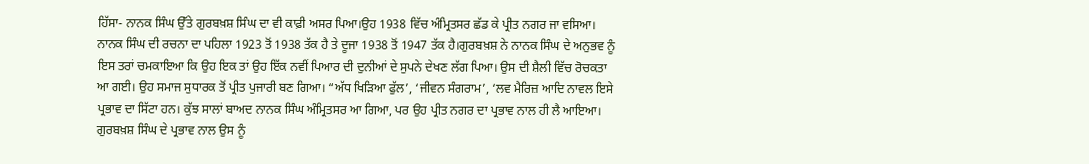ਹਿੱਸਾ- ਨਾਨਕ ਸਿੰਘ ਉੱਤੇ ਗੁਰਬਖ਼ਸ਼ ਸਿੰਘ ਦਾ ਵੀ ਕਾਫ਼ੀ ਅਸਰ ਪਿਆ।ਉਹ 1938 ਵਿੱਚ ਅੰਮ੍ਰਿਤਸਰ ਛੱਡ ਕੇ ਪ੍ਰੀਤ ਨਗਰ ਜਾ ਵਸਿਆ। ਨਾਨਕ ਸਿੰਘ ਦੀ ਰਚਨਾ ਦਾ ਪਹਿਲਾ 1923 ਤੋਂ 1938 ਤੱਕ ਹੈ ਤੇ ਦੂਜਾ 1938 ਤੋਂ 1947 ਤੱਕ ਹੈ।ਗੁਰਬਖ਼ਸ਼ ਨੇ ਨਾਨਕ ਸਿੰਘ ਦੇ ਅਨੁਭਵ ਨੂੰ ਇਸ ਤਰਾਂ ਚਮਕਾਇਆ ਕਿ ਉਹ ਇਕ ਤਾਂ ਉਹ ਇੱਕ ਨਵੀਂ ਪਿਆਰ ਦੀ ਦੁਨੀਆਂ ਦੇ ਸੁਪਨੇ ਦੇਖਣ ਲੱਗ ਪਿਆ। ਉਸ ਦੀ ਸ਼ੈਲੀ ਵਿੱਚ ਰੋਚਕਤਾ ਆ ਗਈ। ਉਹ ਸਮਾਜ ਸੁਧਾਰਕ ਤੋਂ ਪ੍ਰੀਤ ਪੁਜਾਰੀ ਬਣ ਗਿਆ। “ਅੱਧ ਖਿੜਿਆ ਫੁੱਲ’, ‘ਜੀਵਨ ਸੰਗਰਾਮ’, ‘ਲਵ ਮੈਰਿਜ਼ ਆਦਿ ਨਾਵਲ ਇਸੇ ਪ੍ਰਭਾਵ ਦਾ ਸਿੱਟਾ ਹਨ। ਕੁੱਝ ਸਾਲਾਂ ਬਾਅਦ ਨਾਨਕ ਸਿੰਘ ਅੰਮ੍ਰਿਤਸਰ ਆ ਗਿਆ, ਪਰ ਉਹ ਪ੍ਰੀਤ ਨਗਰ ਦਾ ਪ੍ਰਭਾਵ ਨਾਲ ਹੀ ਲੈ ਆਇਆ। ਗੁਰਬਖ਼ਸ਼ ਸਿੰਘ ਦੇ ਪ੍ਰਭਾਵ ਨਾਲ ਉਸ ਨੂੰ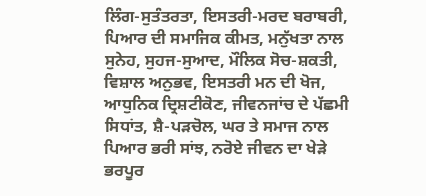ਲਿੰਗ-ਸੁਤੰਤਰਤਾ, ਇਸਤਰੀ-ਮਰਦ ਬਰਾਬਰੀ, ਪਿਆਰ ਦੀ ਸਮਾਜਿਕ ਕੀਮਤ, ਮਨੁੱਖਤਾ ਨਾਲ ਸੁਨੇਹ, ਸੁਹਜ-ਸੁਆਦ, ਮੌਲਿਕ ਸੋਚ-ਸ਼ਕਤੀ, ਵਿਸ਼ਾਲ ਅਨੁਭਵ, ਇਸਤਰੀ ਮਨ ਦੀ ਖੋਜ, ਆਧੁਨਿਕ ਦ੍ਰਿਸ਼ਟੀਕੋਣ, ਜੀਵਨਜਾਂਚ ਦੇ ਪੱਛਮੀ ਸਿਧਾਂਤ, ਸ਼ੈ-ਪੜਚੋਲ, ਘਰ ਤੇ ਸਮਾਜ ਨਾਲ ਪਿਆਰ ਭਰੀ ਸਾਂਝ, ਨਰੋਏ ਜੀਵਨ ਦਾ ਖੇੜੇ ਭਰਪੂਰ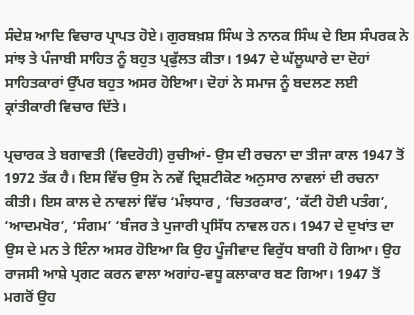ਸੰਦੇਸ਼ ਆਦਿ ਵਿਚਾਰ ਪ੍ਰਾਪਤ ਹੋਏ। ਗੁਰਬਖ਼ਸ਼ ਸਿੰਘ ਤੇ ਨਾਨਕ ਸਿੰਘ ਦੇ ਇਸ ਸੰਪਰਕ ਨੇ ਸਾਂਝ ਤੇ ਪੰਜਾਬੀ ਸਾਹਿਤ ਨੂੰ ਬਹੁਤ ਪ੍ਰਫੁੱਲਤ ਕੀਤਾ। 1947 ਦੇ ਘੱਲੂਘਾਰੇ ਦਾ ਦੋਹਾਂ ਸਾਹਿਤਕਾਰਾਂ ਉੱਪਰ ਬਹੁਤ ਅਸਰ ਹੋਇਆ। ਦੋਹਾਂ ਨੇ ਸਮਾਜ ਨੂੰ ਬਦਲਣ ਲਈ ਕ੍ਰਾਂਤੀਕਾਰੀ ਵਿਚਾਰ ਦਿੱਤੇ।

ਪ੍ਰਚਾਰਕ ਤੇ ਬਗਾਵਤੀ (ਵਿਦਰੋਹੀ) ਰੁਚੀਆਂ- ਉਸ ਦੀ ਰਚਨਾ ਦਾ ਤੀਜਾ ਕਾਲ 1947 ਤੋਂ 1972 ਤੱਕ ਹੈ। ਇਸ ਵਿੱਚ ਉਸ ਨੇ ਨਵੇਂ ਦ੍ਰਿਸ਼ਟੀਕੋਣ ਅਨੁਸਾਰ ਨਾਵਲਾਂ ਦੀ ਰਚਨਾ ਕੀਤੀ। ਇਸ ਕਾਲ ਦੇ ਨਾਵਲਾਂ ਵਿੱਚ ‘ਮੰਝਧਾਰ , ‘ਚਿਤਰਕਾਰ’, ‘ਕੱਟੀ ਹੋਈ ਪਤੰਗ’, ‘ਆਦਮਖੋਰ’, ‘ਸੰਗਮ’ ‘ਬੰਜਰ ਤੇ ਪੁਜਾਰੀ ਪ੍ਰਸਿੱਧ ਨਾਵਲ ਹਨ। 1947 ਦੇ ਦੁਖਾਂਤ ਦਾ ਉਸ ਦੇ ਮਨ ਤੇ ਇੰਨਾ ਅਸਰ ਹੋਇਆ ਕਿ ਉਹ ਪੂੰਜੀਵਾਦ ਵਿਰੁੱਧ ਬਾਗੀ ਹੋ ਗਿਆ। ਉਹ ਰਾਜਸੀ ਆਸ਼ੇ ਪ੍ਰਗਟ ਕਰਨ ਵਾਲਾ ਅਗਾਂਹ-ਵਧੂ ਕਲਾਕਾਰ ਬਣ ਗਿਆ। 1947 ਤੋਂ ਮਗਰੋਂ ਉਹ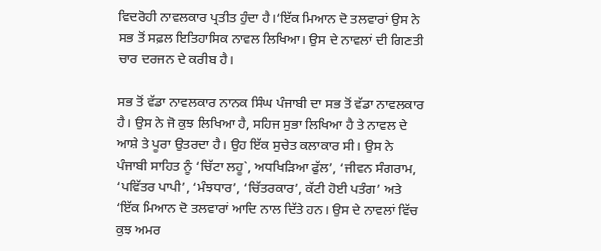ਵਿਦਰੋਹੀ ਨਾਵਲਕਾਰ ਪ੍ਰਤੀਤ ਹੁੰਦਾ ਹੈ।‘ਇੱਕ ਮਿਆਨ ਦੋ ਤਲਵਾਰਾਂ ਉਸ ਨੇ ਸਭ ਤੋਂ ਸਫ਼ਲ ਇਤਿਹਾਸਿਕ ਨਾਵਲ ਲਿਖਿਆ। ਉਸ ਦੇ ਨਾਵਲਾਂ ਦੀ ਗਿਣਤੀ ਚਾਰ ਦਰਜਨ ਦੇ ਕਰੀਬ ਹੈ।

ਸਭ ਤੋਂ ਵੱਡਾ ਨਾਵਲਕਾਰ ਨਾਨਕ ਸਿੰਘ ਪੰਜਾਬੀ ਦਾ ਸਭ ਤੋਂ ਵੱਡਾ ਨਾਵਲਕਾਰ ਹੈ। ਉਸ ਨੇ ਜੋ ਕੁਝ ਲਿਖਿਆ ਹੈ, ਸਹਿਜ ਸੁਭਾ ਲਿਖਿਆ ਹੈ ਤੇ ਨਾਵਲ ਦੇ ਆਸ਼ੇ ਤੇ ਪੂਰਾ ਉਤਰਦਾ ਹੈ। ਉਹ ਇੱਕ ਸੁਚੇਤ ਕਲਾਕਾਰ ਸੀ। ਉਸ ਨੇ ਪੰਜਾਬੀ ਸਾਹਿਤ ਨੂੰ ‘ਚਿੱਟਾ ਲਹੂ`, ਅਧਖਿੜਿਆ ਫੁੱਲ’, ‘ਜੀਵਨ ਸੰਗਰਾਮ, ‘ਪਵਿੱਤਰ ਪਾਪੀ’, ‘ਮੰਝਧਾਰ’, ‘ਚਿੱਤਰਕਾਰ’, ਕੱਟੀ ਹੋਈ ਪਤੰਗ’ ਅਤੇ ‘ਇੱਕ ਮਿਆਨ ਦੋ ਤਲਵਾਰਾਂ ਆਦਿ ਨਾਲ ਦਿੱਤੇ ਹਨ। ਉਸ ਦੇ ਨਾਵਲਾਂ ਵਿੱਚ ਕੁਝ ਅਮਰ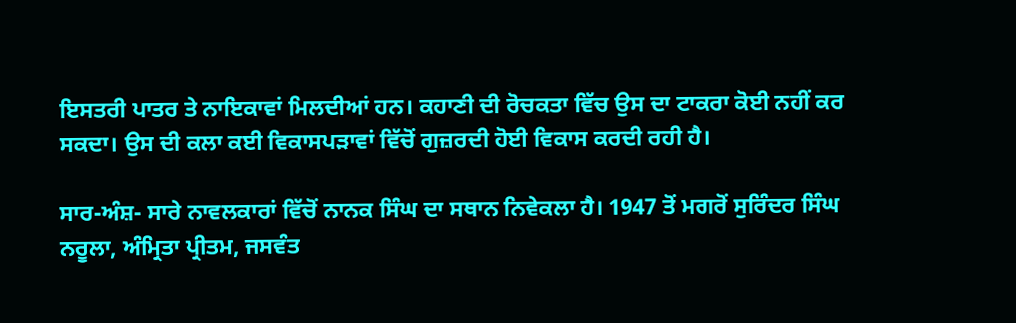ਇਸਤਰੀ ਪਾਤਰ ਤੇ ਨਾਇਕਾਵਾਂ ਮਿਲਦੀਆਂ ਹਨ। ਕਹਾਣੀ ਦੀ ਰੋਚਕਤਾ ਵਿੱਚ ਉਸ ਦਾ ਟਾਕਰਾ ਕੋਈ ਨਹੀਂ ਕਰ ਸਕਦਾ। ਉਸ ਦੀ ਕਲਾ ਕਈ ਵਿਕਾਸਪੜਾਵਾਂ ਵਿੱਚੋਂ ਗੁਜ਼ਰਦੀ ਹੋਈ ਵਿਕਾਸ ਕਰਦੀ ਰਹੀ ਹੈ।

ਸਾਰ-ਅੰਸ਼- ਸਾਰੇ ਨਾਵਲਕਾਰਾਂ ਵਿੱਚੋਂ ਨਾਨਕ ਸਿੰਘ ਦਾ ਸਥਾਨ ਨਿਵੇਕਲਾ ਹੈ। 1947 ਤੋਂ ਮਗਰੋਂ ਸੁਰਿੰਦਰ ਸਿੰਘ ਨਰੂਲਾ, ਅੰਮ੍ਰਿਤਾ ਪ੍ਰੀਤਮ, ਜਸਵੰਤ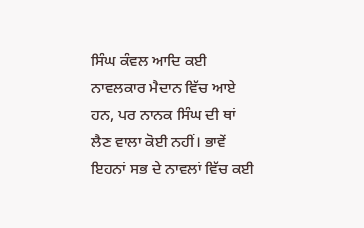ਸਿੰਘ ਕੰਵਲ ਆਦਿ ਕਈ ਨਾਵਲਕਾਰ ਮੈਦਾਨ ਵਿੱਚ ਆਏ ਹਨ, ਪਰ ਨਾਨਕ ਸਿੰਘ ਦੀ ਥਾਂ ਲੈਣ ਵਾਲਾ ਕੋਈ ਨਹੀਂ। ਭਾਵੇਂ ਇਹਨਾਂ ਸਭ ਦੇ ਨਾਵਲਾਂ ਵਿੱਚ ਕਈ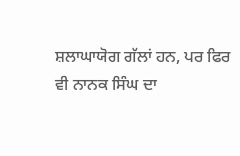ਸ਼ਲਾਘਾਯੋਗ ਗੱਲਾਂ ਹਨ, ਪਰ ਫਿਰ ਵੀ ਨਾਨਕ ਸਿੰਘ ਦਾ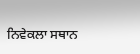ਨਿਵੇਕਲਾ ਸਥਾਨ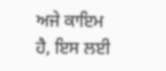ਅਜੇ ਕਾਇਮ ਹੈ, ਇਸ ਲਈ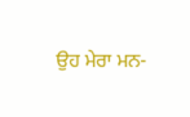ਉਹ ਮੇਰਾ ਮਨ-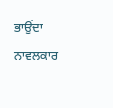ਭਾਉਂਦਾ ਨਾਵਲਕਾਰ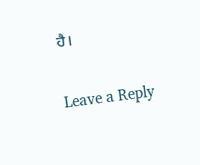ਹੈ।

Leave a Reply